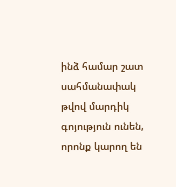ինձ համար շատ սահմանափակ թվով մարդիկ գոյություն ունեն, որոնք կարող են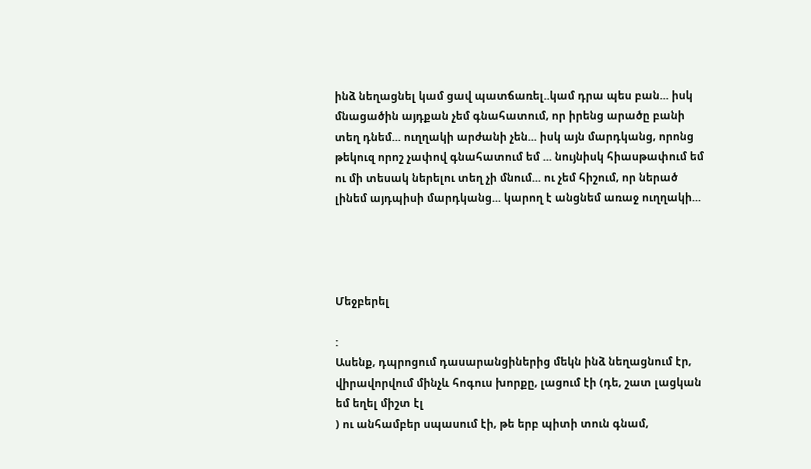ինձ նեղացնել կամ ցավ պատճառել..կամ դրա պես բան... իսկ մնացածին այդքան չեմ գնահատում, որ իրենց արածը բանի տեղ դնեմ... ուղղակի արժանի չեն... իսկ այն մարդկանց, որոնց թեկուզ որոշ չափով գնահատում եմ ... նույնիսկ հիասթափում եմ ու մի տեսակ ներելու տեղ չի մնում... ու չեմ հիշում, որ ներած լինեմ այդպիսի մարդկանց... կարող է անցնեմ առաջ ուղղակի...




Մեջբերել

:
Ասենք, դպրոցում դասարանցիներից մեկն ինձ նեղացնում էր, վիրավորվում մինչև հոգուս խորքը, լացում էի (դե, շատ լացկան եմ եղել միշտ էլ
) ու անհամբեր սպասում էի, թե երբ պիտի տուն գնամ,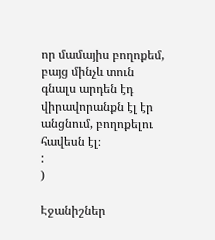որ մամայիս բողոքեմ, բայց մինչև տուն գնալս արդեն էդ վիրավորանքն էլ էր անցնում, բողոքելու հավեսն էլ։
:
)

Էջանիշներ